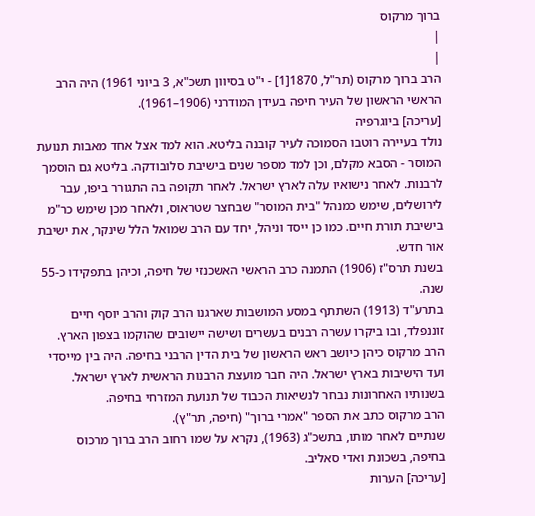ברוך מרקוס
|
|
הרב ברוך מרקוס (תר"ל, 1870[1] - י"ט בסיוון תשכ"א, 3 ביוני 1961) היה הרב הראשי הראשון של העיר חיפה בעידן המודרני (1906–1961).
[עריכה] ביוגרפיה
נולד בעיירה רוטבו הסמוכה לעיר קובנה בליטא. הוא למד אצל אחד מאבות תנועת המוסר - הסבא מקלם, וכן למד מספר שנים בישיבת סלובודקה. בליטא גם הוסמך לרבנות. לאחר נישואיו עלה לארץ ישראל. לאחר תקופה בה התגורר ביפו, עבר לירושלים, שימש כמנהל "בית המוסר" שבחצר שטראוס, ולאחר מכן שימש כר"מ בישיבת תורת חיים. כמו כן ייסד וניהל, יחד עם הרב שמואל הלל שינקר, את ישיבת אור חדש.
בשנת תרס"ז (1906) התמנה כרב הראשי האשכנזי של חיפה, וכיהן בתפקידו כ-55 שנה.
בתרע"ד (1913) השתתף במסע המושבות שארגנו הרב קוק והרב יוסף חיים זוננפלד, ובו ביקרו עשרה רבנים בעשרים ושישה יישובים שהוקמו בצפון הארץ.
הרב מרקוס כיהן כיושב ראש הראשון של בית הדין הרבני בחיפה. היה בין מייסדי ועד הישיבות בארץ ישראל. היה חבר מועצת הרבנות הראשית לארץ ישראל. בשנותיו האחרונות נבחר לנשיאות הכבוד של תנועת המזרחי בחיפה.
הרב מרקוס כתב את הספר "אמרי ברוך" (חיפה, תר"ץ).
שנתיים לאחר מותו, בתשכ"ג (1963), נקרא על שמו רחוב הרב ברוך מרכוס בחיפה, בשכונת ואדי סאליב.
[עריכה] הערות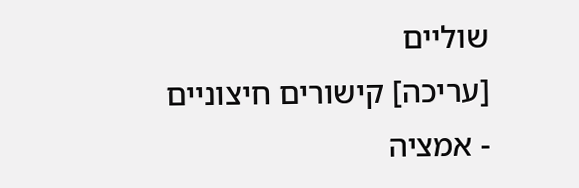שוליים
[עריכה] קישורים חיצוניים
- אמציה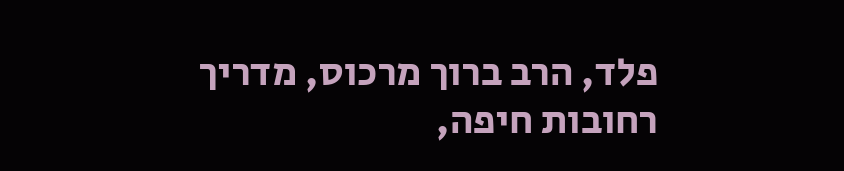פלד, הרב ברוך מרכוס, מדריך רחובות חיפה,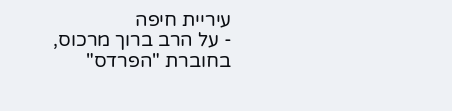עיריית חיפה
- על הרב ברוך מרכוס, בחוברת "הפרדס"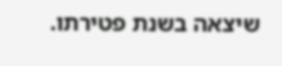שיצאה בשנת פטירתו.